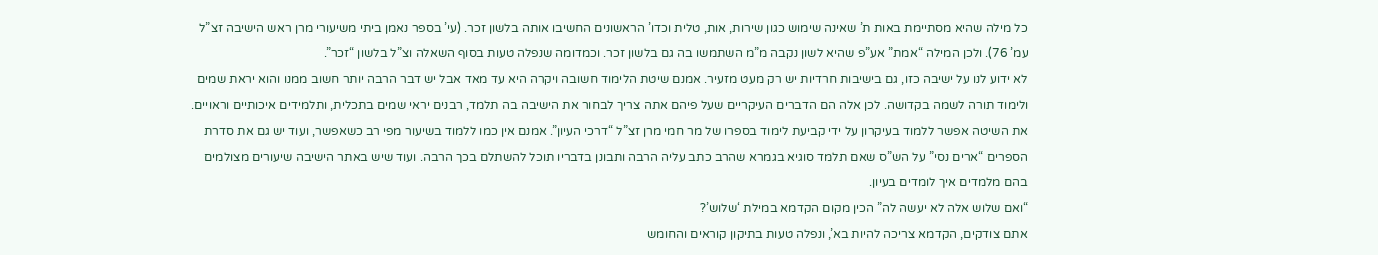כל מילה שהיא מסתיימת באות ת’ שאינה שימוש כגון שירות, אות, טלית וכדו’ הראשונים החשיבו אותה בלשון זכר. (עי’ בספר נאמן ביתי משיעורי מרן ראש הישיבה זצ”ל עמ’ 76). ולכן המילה “אמת” אע”פ שהיא לשון נקבה מ”מ השתמשו בה גם בלשון זכר. וכמדומה שנפלה טעות בסוף השאלה וצ”ל בלשון “זכר”.
לא ידוע לנו על ישיבה כזו, גם בישיבות חרדיות יש רק מעט מזעיר. אמנם שיטת הלימוד חשובה ויקרה היא עד מאד אבל יש דבר הרבה יותר חשוב ממנו והוא יראת שמים ולימוד תורה לשמה בקדושה. לכן אלה הם הדברים העיקריים שעל פיהם אתה צריך לבחור את הישיבה בה תלמד, רבנים יראי שמים בתכלית, ותלמידים איכותיים וראויים. את השיטה אפשר ללמוד בעיקרון על ידי קביעת לימוד בספרו של מר חמי מרן זצ”ל “דרכי העיון”. אמנם אין כמו ללמוד בשיעור מפי רב כשאפשר, ועוד יש גם את סדרת הספרים “ארים נסי” על הש”ס שאם תלמד סוגיא בגמרא שהרב כתב עליה הרבה ותבונן בדבריו תוכל להשתלם בכך הרבה. ועוד שיש באתר הישיבה שיעורים מצולמים בהם מלמדים איך לומדים בעיון.
“ואם שלוש אלה לא יעשה לה” הכין מקום הקדמא במילת ‘שלוש’?
אתם צודקים, הקדמא צריכה להיות בא’, ונפלה טעות בתיקון קוראים והחומש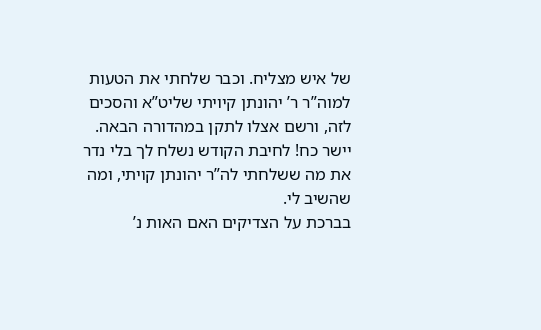של איש מצליח. וכבר שלחתי את הטעות למוה”ר ר’ יהונתן קיויתי שליט”א והסכים לזה, ורשם אצלו לתקן במהדורה הבאה. יישר כח! לחיבת הקודש נשלח לך בלי נדר את מה ששלחתי לה”ר יהונתן קויתי, ומה שהשיב לי.
בברכת על הצדיקים האם האות נ’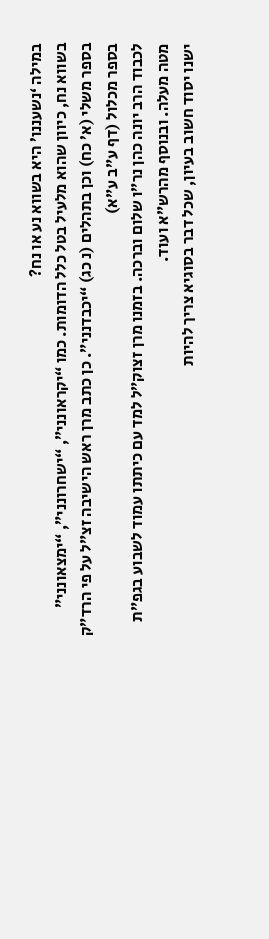במילה ‘נשעננו’ היא בשווא נע או נח?
בשווא נח, כיוון שהוא מלעיל בטל כלל הדומות. כמו “יקראונני”, “ישחרונני”, “ימצאונני” בספר משלי (א’ כח) וכן בתהלים (נ כג) “יכבדנני”. כן כתב מרן ראש הישיבה זצ”ל על פי הרד”ק בספר מכלול (דף ע”ב ע”א)
לכבוד הרב יונה כהן נר”ו שלום וברכה. בזמנו מרן זצוק”ל למד עם כיתתו עמוד לשבוע בגפ”ת מטה מעלה. ובנוסף מהרש”א ועוד.
ישנו יסוד חשוב בעיון, שכל דבר בסוגיא צריך להיות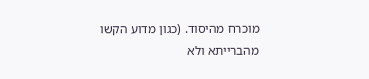מוכרח מהיסוד. (כגון מדוע הקשו מהברייתא ולא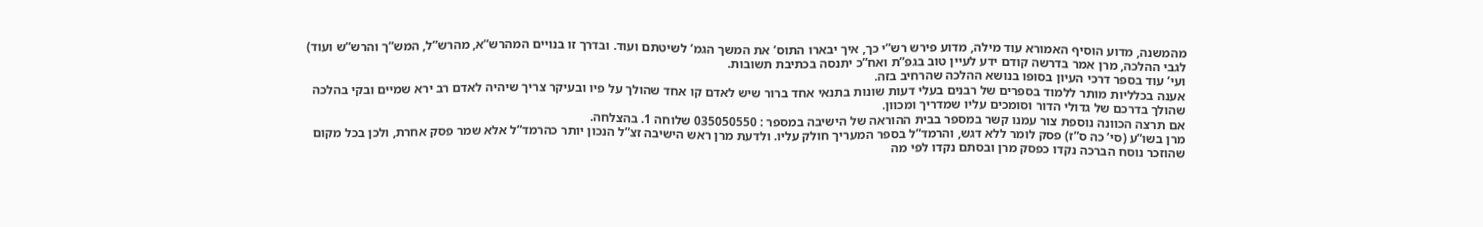מהמשנה, מדוע הוסיף האמורא עוד מילה, מדוע פירש רש”י כך, איך יבארו התוס’ את המשך הגמ’ לשיטתם ועוד. ובדרך זו בנויים המהרש”א, מהרש”ל, המש”ך והרש”ש ועוד)
לגבי ההלכה, מרן אמר בדרשה קודם ידע לעיין טוב בגפ”ת ואח”כ יתנסה בכתיבת תשובות.
ועי’ עוד בספר דרכי העיון בסופו בנושא ההלכה שהרחיב בזה.
אענה בכלליות מותר ללמוד בספרים של רבנים בעלי דעות שונות בתנאי אחד ברור שיש לאדם קו אחד שהולך על פיו ובעיקר צריך שיהיה לאדם רב ירא שמיים ובקי בהלכה שהולך בדרכם של גדולי הדור וסומכים עליו שמדריך ומכוון.
אם תרצה הכוונה נוספת צור עמנו קשר במספר בבית ההוראה של הישיבה במספר : 035050550 שלוחה 1. בהצלחה.
מרן בשו”ע (סי’ כה ס”ז) פסק לומר ללא דגש, והרמד”ל בספר המעריך חולק עליו. ולדעת מרן ראש הישיבה זצ”ל הנכון יותר כהרמד”ל אלא שמר פסק אחרת, ולכן בכל מקום שהוזכר נוסח הברכה נקדו כפסק מרן ובסתם נקדו לפי מה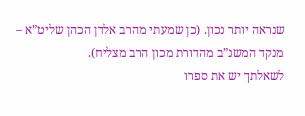שנראה יותר נכון. (כן שמעתי מהרב אלדן הכהן שליט”א – מנקד המשנ”ב מהדורת מכון הרב מצליח).
לשאלתך יש את ספרו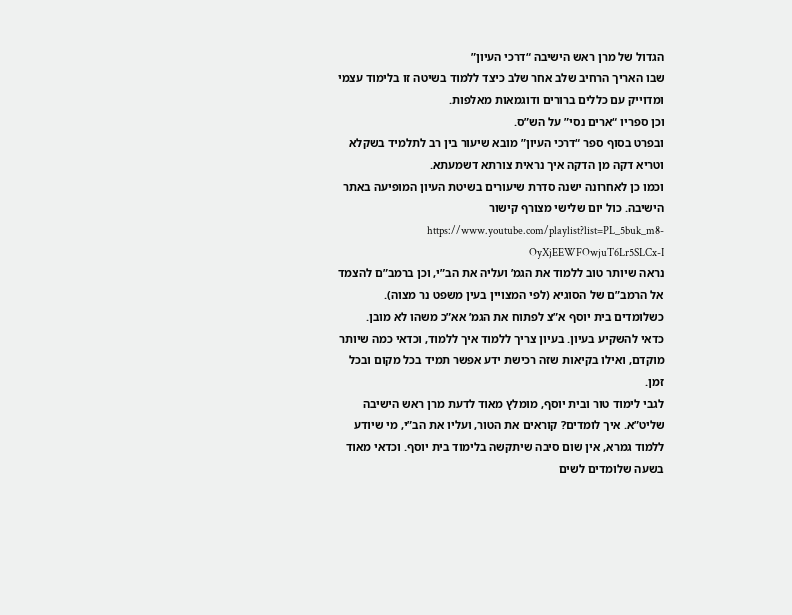הגדול של מרן ראש הישיבה “דרכי העיון”
שבו האריך הרחיב שלב אחר שלב כיצד ללמוד בשיטה זו בלימוד עצמי ומדוייק עם כללים ברורים ודוגמאות מאלפות.
וכן ספריו “ארים נסי” על הש”ס.
ובפרט בסוף ספר “דרכי העיון” מובא שיעור בין רב לתלמיד בשקלא וטריא דקה מן הדקה איך נראית צורתא דשמעתא.
וכמו כן לאחרונה ישנה סדרת שיעורים בשיטת העיון המופיעה באתר הישיבה. כול יום שלישי מצורף קישור https://www.youtube.com/playlist?list=PL_5buk_m8-OyXjEEWFOwjuT6Lr5SLCx-I
נראה שיותר טוב ללמוד את הגמ’ ועליה את הב”י, וכן ברמב”ם להצמד אל הרמב”ם של הסוגיא (לפי המצויין בעין משפט נר מצוה).
כשלומדים בית יוסף א”צ לפתוח את הגמ’ אא”כ משהו לא מובן.
כדאי להשקיע בעיון. בעיון צריך ללמוד איך ללמוד, וכדאי כמה שיותר מוקדם, ואילו בקיאות שזה רכישת ידע אפשר תמיד בכל מקום ובכל זמן.
לגבי לימוד טור ובית יוסף, מומלץ מאוד לדעת מרן ראש הישיבה שליט”א. איך לומדים? קוראים את הטור, ועליו את הב”י, מי שיודע ללמוד גמרא, אין שום סיבה שיתקשה בלימוד בית יוסף. וכדאי מאוד בשעה שלומדים לשים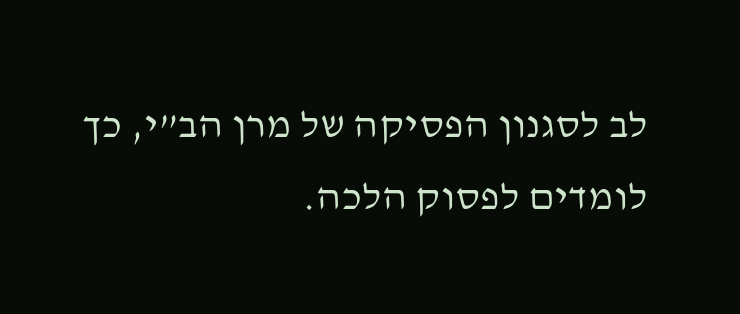לב לסגנון הפסיקה של מרן הב”י, כך לומדים לפסוק הלכה.